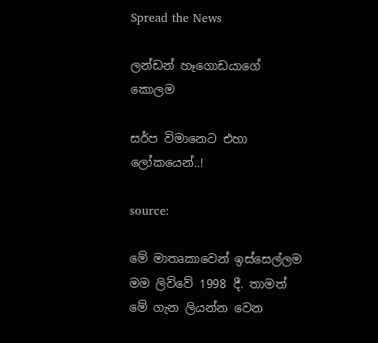Spread the News

ලන්ඩන් හෑගොඩයාගේ කොලම

සර්ප විමානෙට එහා ලෝකයෙන්..!

source:

මේ මාතෘකාවෙන් ඉස්‌සෙල්ලම මම ලිව්වේ 1998 දී. තාමත් මේ ගැන ලියන්න වෙන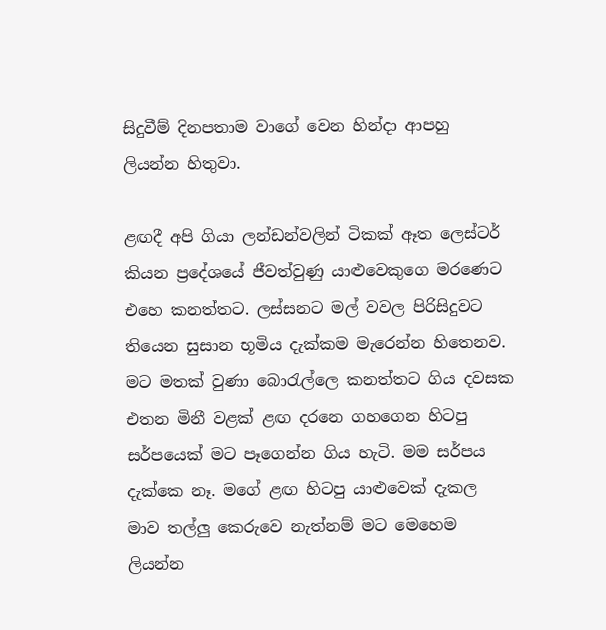සිදුවීම් දිනපතාම වාගේ වෙන හින්දා ආපහු ලියන්න හිතුවා.

ළඟදී අපි ගියා ලන්ඩන්වලින් ටිකක්‌ ඈත ලෙස්‌ටර් කියන ප්‍රදේශයේ ජීවත්වුණු යාළුවෙකුගෙ මරණෙට එහෙ කනත්තට. ලස්‌සනට මල් වවල පිරිසිදුවට තියෙන සුසාන භූමිය දැක්‌කම මැරෙන්න හිතෙනව. මට මතක්‌ වුණා බොරැල්ලෙ කනත්තට ගිය දවසක එතන මිනී වළක්‌ ළඟ දරනෙ ගහගෙන හිටපු සර්පයෙක්‌ මට පෑගෙන්න ගිය හැටි. මම සර්පය දැක්‌කෙ නෑ. මගේ ළඟ හිටපු යාළුවෙක්‌ දැකල මාව තල්ලු කෙරුවෙ නැත්නම් මට මෙහෙම ලියන්න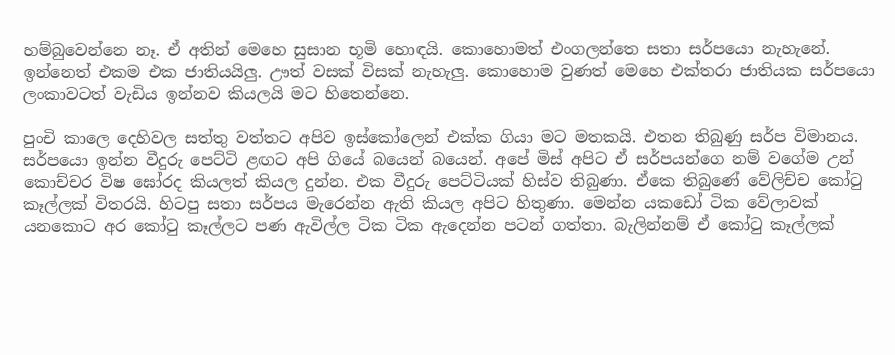හම්බුවෙන්නෙ නෑ. ඒ අතින් මෙහෙ සුසාන භූමි හොඳයි. කොහොමත් එංගලන්තෙ සතා සර්පයො නැහැනේ. ඉන්නෙත් එකම එක ජාතියයිලු. ඌත් වසක්‌ විසක්‌ නැහැලු. කොහොම වුණත් මෙහෙ එක්‌තරා ජාතියක සර්පයො ලංකාවටත් වැඩිය ඉන්නව කියලයි මට හිතෙන්නෙ.

පුංචි කාලෙ දෙහිවල සත්තු වත්තට අපිව ඉස්‌කෝලෙන් එක්‌ක ගියා මට මතකයි. එතන තිබුණු සර්ප විමානය. සර්පයො ඉන්න වීදුරු පෙට්‌ටි ළඟට අපි ගියේ බයෙන් බයෙන්. අපේ මිස්‌ අපිට ඒ සර්පයන්ගෙ නම් වගේම උන් කොච්චර විෂ ඝෝරද කියලත් කියල දුන්න. එක වීදුරු පෙට්‌ටියක්‌ හිස්‌ව තිබුණා. ඒකෙ තිබුණේ වේලිච්ච කෝටු කෑල්ලක්‌ විතරයි. හිටපු සතා සර්පය මැරෙන්න ඇති කියල අපිට හිතුණා. මෙන්න යකඩෝ ටික වේලාවක්‌ යනකොට අර කෝටු කෑල්ලට පණ ඇවිල්ල ටික ටික ඇදෙන්න පටන් ගත්තා. බැලින්නම් ඒ කෝටු කෑල්ලක්‌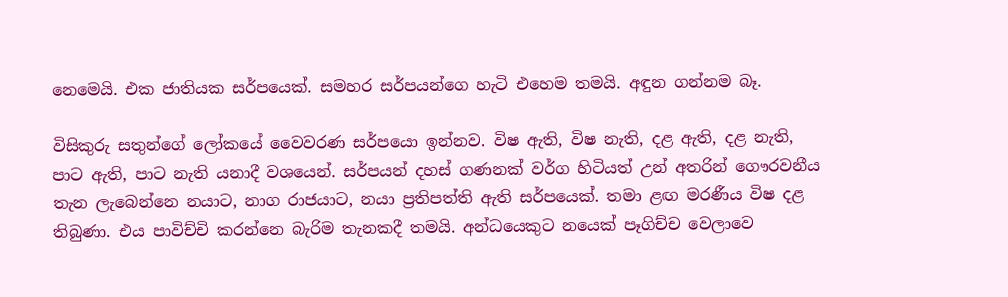නෙමෙයි. එක ජාතියක සර්පයෙක්‌. සමහර සර්පයන්ගෙ හැටි එහෙම තමයි. අඳුන ගන්නම බෑ.

විසිකුරු සතුන්ගේ ලෝකයේ වෛවරණ සර්පයො ඉන්නව. විෂ ඇති, විෂ නැති, දළ ඇති, දළ නැති, පාට ඇති, පාට නැති යනාදී වශයෙන්. සර්පයන් දහස්‌ ගණනක්‌ වර්ග හිටියත් උන් අතරින් ගෞරවනීය තැන ලැබෙන්නෙ නයාට, නාග රාජයාට, නයා ප්‍රතිපත්ති ඇති සර්පයෙක්‌. තමා ළඟ මරණීය විෂ දළ තිබුණා. එය පාවිච්චි කරන්නෙ බැරිම තැනකදී තමයි. අන්ධයෙකුට නයෙක්‌ පෑගිච්ච වෙලාවෙ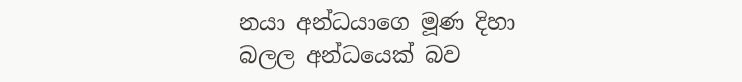නයා අන්ධයාගෙ මූණ දිහා බලල අන්ධයෙක්‌ බව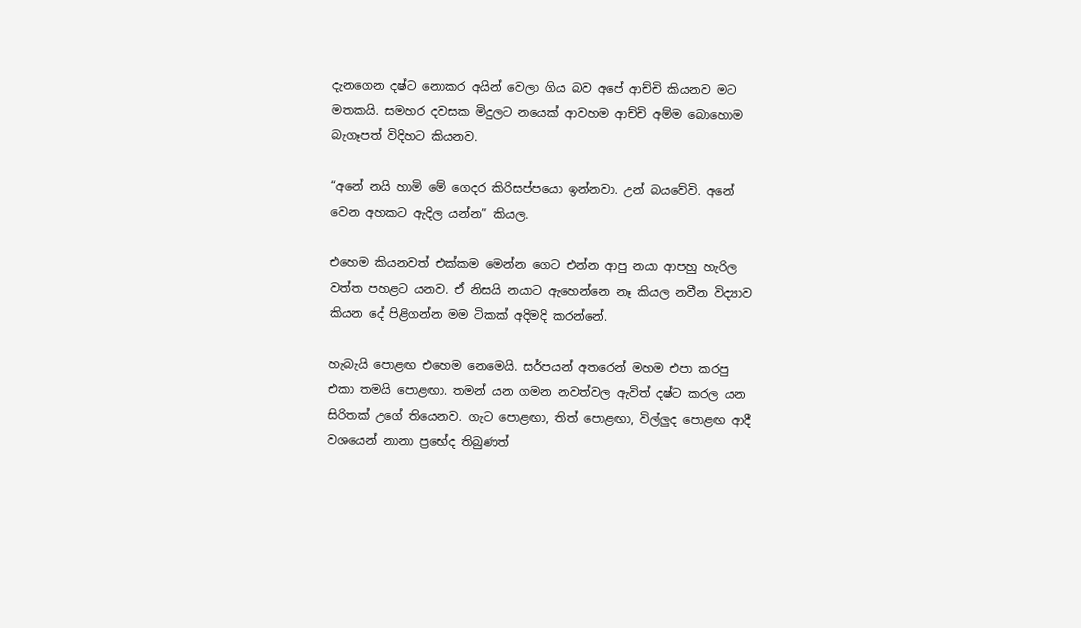දැනගෙන දෂ්ට නොකර අයින් වෙලා ගිය බව අපේ ආච්චි කියනව මට මතකයි. සමහර දවසක මිදුලට නයෙක්‌ ආවහම ආච්චි අම්ම බොහොම බැගෑපත් විදිහට කියනව.

“අනේ නයි හාමි මේ ගෙදර කිරිසප්පයො ඉන්නවා. උන් බයවේවි. අනේ වෙන අහකට ඇදිල යන්න” කියල.

එහෙම කියනවත් එක්‌කම මෙන්න ගෙට එන්න ආපු නයා ආපහු හැරිල වත්ත පහළට යනව. ඒ නිසයි නයාට ඇහෙන්නෙ නෑ කියල නවීන විද්‍යාව කියන දේ පිළිගන්න මම ටිකක්‌ අදිමදි කරන්නේ.

හැබැයි පොළඟ එහෙම නෙමෙයි. සර්පයන් අතරෙන් මහම එපා කරපු එකා තමයි පොළඟා. තමන් යන ගමන නවත්වල ඇවිත් දෂ්ට කරල යන සිරිතක්‌ උගේ තියෙනව. ගැට පොළඟා, තිත් පොළඟා, විල්ලුද පොළඟ ආදී වශයෙන් නානා ප්‍රභේද තිබුණත්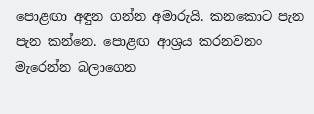පොළඟා අඳුන ගන්න අමාරුයි. කනකොට පැන පැන කන්නෙ. පොළඟ ආශ්‍රය කරනවනං මැරෙන්න බලාගෙන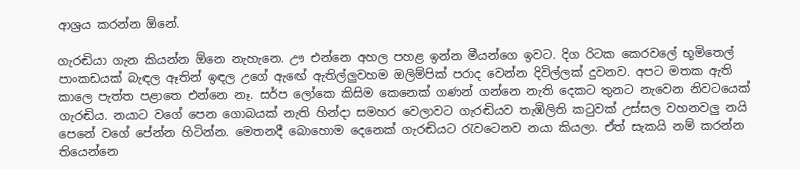ආශ්‍රය කරන්න ඕනේ.

ගැරඬියා ගැන කියන්න ඕනෙ නැහැනෙ. ඌ එන්නෙ අහල පහළ ඉන්න මීයන්ගෙ ඉවට. දිග රිටක කෙරවලේ භූමිතෙල් පාංකඩයක්‌ බැඳල ඈතින් ඉඳල උගේ ඇඟේ ඇතිල්ලුවහම ඔලිම්පික්‌ පරාද වෙන්න දිවිල්ලක්‌ දුවනව. අපට මතක ඇති කාලෙ පැත්ත පළාතෙ එන්නෙ නෑ. සර්ප ලෝකෙ කිසිම කෙනෙක්‌ ගණන් ගන්නෙ නැති දෙකට තුනට නැවෙන නිවටයෙක්‌ ගැරඬිය. නයාට වගේ පෙන ගොබයක්‌ නැති හින්දා සමහර වෙලාවට ගැරඬියව තැඹිලිති කටුවක්‌ උස්‌සල වහනවලු නයි පෙනේ වගේ පේන්න හිටින්න. මෙතනදී බොහොම දෙනෙක්‌ ගැරඬියට රැවටෙනව නයා කියලා. ඒත් සැකයි නම් කරන්න තියෙන්නෙ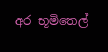අර භූමිතෙල්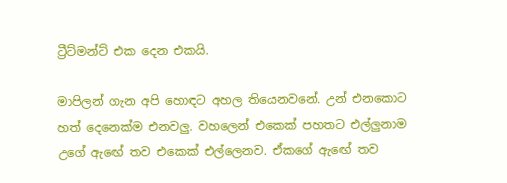ට්‍රීට්‌මන්ට්‌ එක දෙන එකයි.

මාපිලන් ගැන අපි හොඳට අහල තියෙනවනේ. උන් එනකොට හත් දෙනෙක්‌ම එනවලු. වහලෙන් එකෙක්‌ පහතට එල්ලුනාම උගේ ඇඟේ තව එකෙක්‌ එල්ලෙනව. ඒකගේ ඇඟේ තව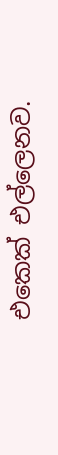එකෙක්‌ එල්ලෙනව.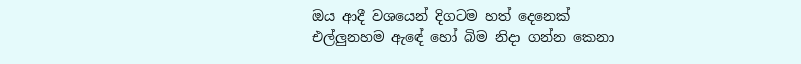ඔය ආදී වශයෙන් දිගටම හත් දෙනෙක්‌ එල්ලුනහම ඇඳේ හෝ බිම නිදා ගන්න කෙනා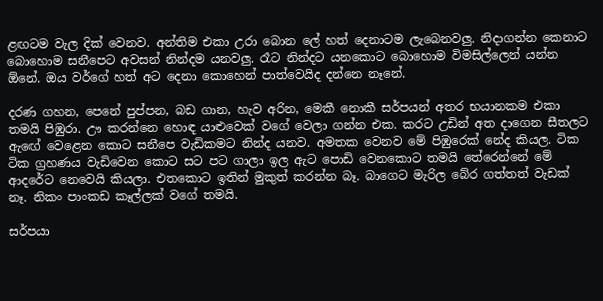ළඟටම වැල දික්‌ වෙනව. අන්තිම එකා උරා බොන ලේ හත් දෙනාටම ලැබෙනවලු. නිදාගන්න කෙනාට බොහොම සනීපෙට අවසන් නින්දම යනවලු. රෑට නින්දට යනකොට බොහොම විමසිල්ලෙන් යන්න ඕනේ. ඔය වර්ගේ හත් අට දෙනා කොහෙන් පාත්වෙයිද දන්නෙ නෑනේ.

දරණ ගහන, පෙනේ පුප්පන, බඩ ගාන, හැව අරින, මෙකී නොකී සර්පයන් අතර භයානකම එකා තමයි පිඹුරා. ඌ කරන්නෙ හොඳ යාළුවෙක්‌ වගේ වෙලා ගන්න එක. කරට උඩින් අත දාගෙන සීතලට ඇඟේ වෙළෙන කොට සනීපෙ වැඩිකමට නින්ද යනව. අමතක වෙනව මේ පිඹුරෙක්‌ නේද කියල. ටික ටික ග්‍රහණය වැඩිවෙන කොට සට පට ගාලා ඉල ඇට පොඩි වෙනකොට තමයි තේරෙන්නේ මේ ආදරේට නෙවෙයි කියලා. එතකොට ඉතින් මුකුත් කරන්න බෑ. බාගෙට මැරිල බේර ගත්තත් වැඩක්‌ නෑ. නිකං පාංකඩ කෑල්ලක්‌ වගේ තමයි.

සර්පයා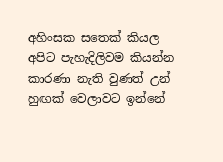අහිංසක සතෙක්‌ කියල අපිට පැහැදිලිවම කියන්න කාරණා නැති වුණත් උන් හුඟක්‌ වෙලාවට ඉන්නේ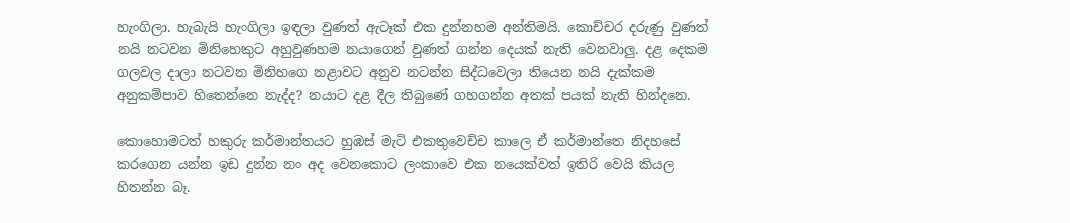හැංගිලා. හැබැයි හැංගිලා ඉඳලා වුණත් ඇටෑක්‌ එක දුන්නහම අන්තිමයි. කොච්චර දරුණු වුණත් නයි නටවන මිනිහෙකුට අහුවුණහම නයාගෙන් වුණත් ගන්න දෙයක්‌ නැති වෙනවාලු. දළ දෙකම ගලවල දාලා නටවන මිනිහගෙ නළාවට අනුව නටන්න සිද්ධවෙලා තියෙන නයි දැක්‌කම අනුකම්පාව හිතෙන්නෙ නැද්ද? නයාට දළ දීල තිබුණේ ගහගන්න අතක්‌ පයක්‌ නැති හින්දනෙ.

කොහොමටත් හකුරු කර්මාන්තයට හුඹස්‌ මැටි එකතුවෙච්ච කාලෙ ඒ කර්මාන්තෙ නිදහසේ කරගෙන යන්න ඉඩ දුන්න නං අද වෙනකොට ලංකාවෙ එක නයෙක්‌වත් ඉතිරි වෙයි කියල හිතන්න බෑ.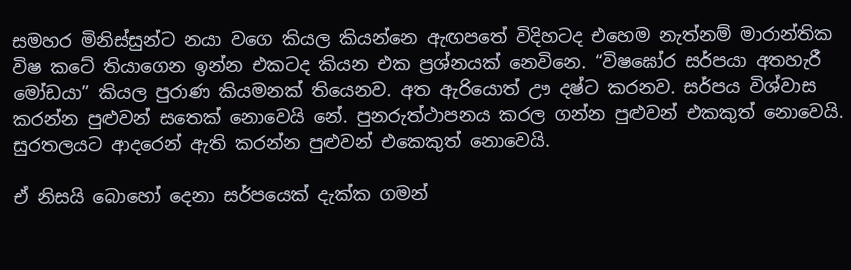සමහර මිනිස්‌සුන්ට නයා වගෙ කියල කියන්නෙ ඇඟපතේ විදිහටද එහෙම නැත්නම් මාරාන්තික විෂ කටේ තියාගෙන ඉන්න එකටද කියන එක ප්‍රශ්නයක්‌ නෙවිනෙ. “විෂඝෝර සර්පයා අතහැරී මෝඩයා” කියල පුරාණ කියමනක්‌ තියෙනව. අත ඇරියොත් ඌ දෂ්ට කරනව. සර්පය විශ්වාස කරන්න පුළුවන් සතෙක්‌ නොවෙයි නේ. පුනරුත්ථාපනය කරල ගන්න පුළුවන් එකකුත් නොවෙයි. සුරතලයට ආදරෙන් ඇති කරන්න පුළුවන් එකෙකුත් නොවෙයි.

ඒ නිසයි බොහෝ දෙනා සර්පයෙක්‌ දැක්‌ක ගමන්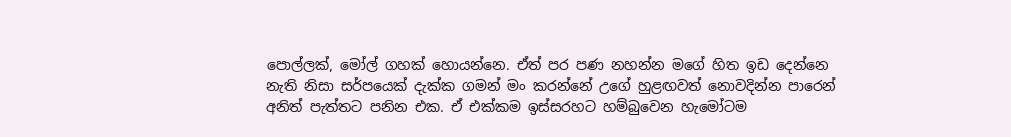පොල්ලක්‌, මෝල් ගහක්‌ හොයන්නෙ. ඒත් පර පණ නහන්න මගේ හිත ඉඩ දෙන්නෙ නැති නිසා සර්පයෙක්‌ දැක්‌ක ගමන් මං කරන්නේ උගේ හුළඟවත් නොවදින්න පාරෙන් අනිත් පැත්තට පනින එක. ඒ එක්‌කම ඉස්‌සරහට හම්බුවෙන හැමෝටම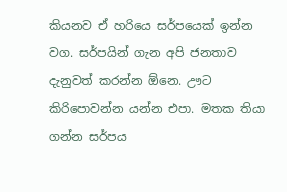කියනව ඒ හරියෙ සර්පයෙක්‌ ඉන්න වග. සර්පයින් ගැන අපි ජනතාව දැනුවත් කරන්න ඕනෙ. ඌට කිරිපොවන්න යන්න එපා. මතක තියා ගන්න සර්පය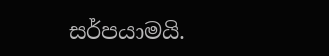සර්පයාමයි.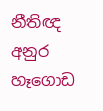නීතිඥ අනුර හෑගොඩ